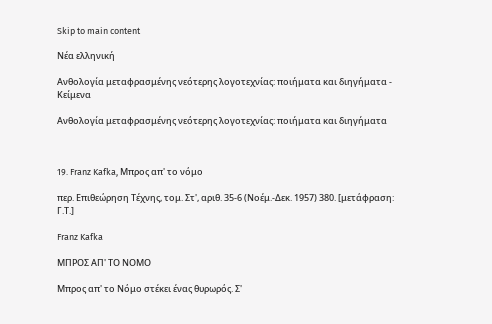Skip to main content

Νέα ελληνική

Ανθολογία μεταφρασμένης νεότερης λογοτεχνίας: ποιήματα και διηγήματα - Κείμενα

Ανθολογία μεταφρασμένης νεότερης λογοτεχνίας: ποιήματα και διηγήματα



19. Franz Kafka, Μπρος απ' το νόμο

περ. Επιθεώρηση Τέχνης, τομ. Στ', αριθ. 35-6 (Νοέμ.-Δεκ. 1957) 380. [μετάφραση: Γ.Τ.]

Franz Kafka

ΜΠΡΟΣ ΑΠ' ΤΟ ΝΟΜΟ

Μπρος απ' το Νόμο στέκει ένας θυρωρός. Σ'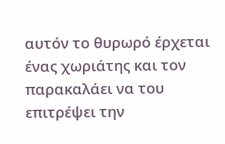αυτόν το θυρωρό έρχεται ένας χωριάτης και τον παρακαλάει να του επιτρέψει την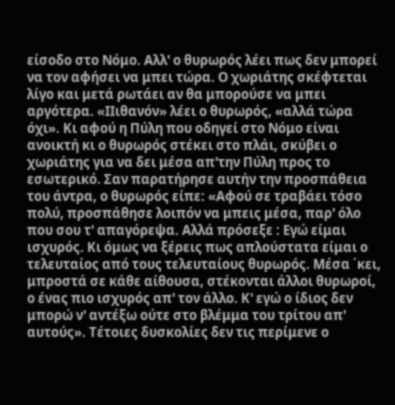είσοδο στο Νόμο. Αλλ' ο θυρωρός λέει πως δεν μπορεί να τον αφήσει να μπει τώρα. Ο χωριάτης σκέφτεται λίγο και μετά ρωτάει αν θα μπορούσε να μπει αργότερα. «ΙΙιθανόν» λέει ο θυρωρός, «αλλά τώρα όχι». Κι αφού η Πύλη που οδηγεί στο Νόμο είναι ανοικτή κι ο θυρωρός στέκει στο πλάι, σκύβει ο χωριάτης για να δει μέσα απ'την Πύλη προς το εσωτερικό. Σαν παρατήρησε αυτήν την προσπάθεια του άντρα, ο θυρωρός είπε: «Αφού σε τραβάει τόσο πολύ, προσπάθησε λοιπόν να μπεις μέσα, παρ' όλο που σου τ' απαγόρεψα. Αλλά πρόσεξε : Εγώ είμαι ισχυρός. Κι όμως να ξέρεις πως απλούστατα είμαι ο τελευταίος από τους τελευταίους θυρωρός. Μέσα ΄κει, μπροστά σε κάθε αίθουσα, στέκονται άλλοι θυρωροί, ο ένας πιο ισχυρός απ' τον άλλο. Κ' εγώ ο ίδιος δεν μπορώ ν' αντέξω ούτε στο βλέμμα του τρίτου απ' αυτούς». Τέτοιες δυσκολίες δεν τις περίμενε ο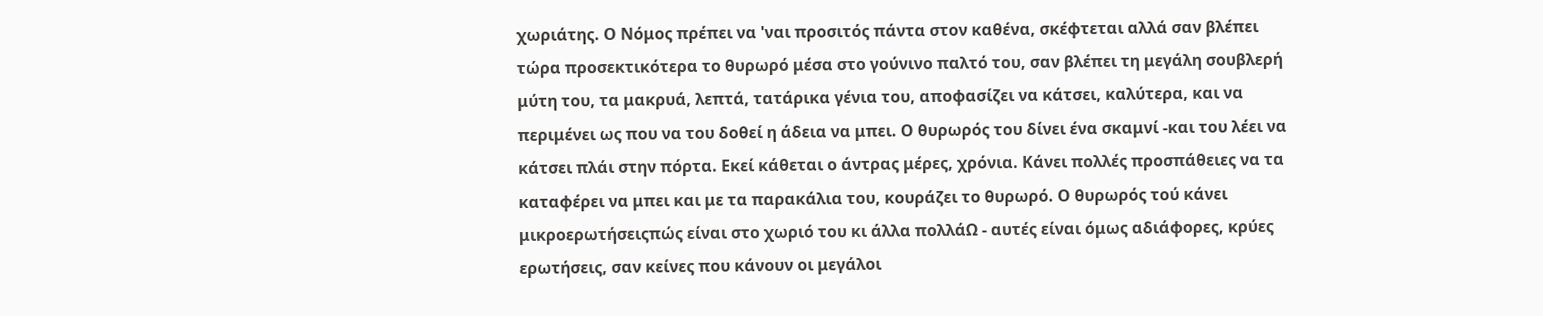χωριάτης. Ο Νόμος πρέπει να 'ναι προσιτός πάντα στον καθένα, σκέφτεται αλλά σαν βλέπει τώρα προσεκτικότερα το θυρωρό μέσα στο γούνινο παλτό του, σαν βλέπει τη μεγάλη σουβλερή μύτη του, τα μακρυά, λεπτά, τατάρικα γένια του, αποφασίζει να κάτσει, καλύτερα, και να περιμένει ως που να του δοθεί η άδεια να μπει. Ο θυρωρός του δίνει ένα σκαμνί -και του λέει να κάτσει πλάι στην πόρτα. Εκεί κάθεται ο άντρας μέρες, χρόνια. Κάνει πολλές προσπάθειες να τα καταφέρει να μπει και με τα παρακάλια του, κουράζει το θυρωρό. Ο θυρωρός τού κάνει μικροερωτήσειςπώς είναι στο χωριό του κι άλλα πολλάΩ - αυτές είναι όμως αδιάφορες, κρύες ερωτήσεις, σαν κείνες που κάνουν οι μεγάλοι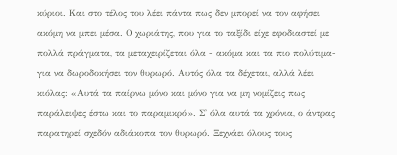κύριοι. Kαι στο τέλος του λέει πάντα πως δεν μπορεί να τον αφήσει ακόμη να μπει μέσα. Ο χωριάτης, που για το ταξίδι είχε εφοδιαστεί με πολλά πράγματα, τα μεταχειρίζεται όλα - ακόμα και τα πιο πολύτιμα- για να δωροδοκήσει τον θυρωρό. Αυτός όλα τα δέχεται, αλλά λέει κιόλας: «Αυτά τα παίρνω μόνο και μόνο για να μη νομίζεις πως παράλειψες έστω και το παραμικρό». Σ' όλα αυτά τα χρόνια, ο άντρας παρατηρεί σχεδόν αδιάκοπα τον θυρωρό. Ξεχνάει όλους τους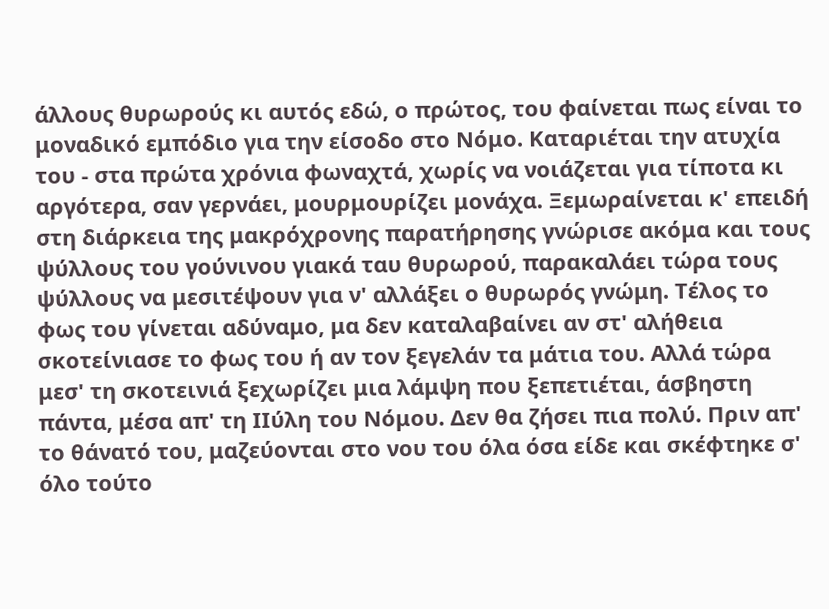άλλους θυρωρούς κι αυτός εδώ, ο πρώτος, του φαίνεται πως είναι το μοναδικό εμπόδιο για την είσοδο στο Νόμο. Καταριέται την ατυχία του - στα πρώτα χρόνια φωναχτά, χωρίς να νοιάζεται για τίποτα κι αργότερα, σαν γερνάει, μουρμουρίζει μονάχα. Ξεμωραίνεται κ' επειδή στη διάρκεια της μακρόχρονης παρατήρησης γνώρισε ακόμα και τους ψύλλους του γούνινου γιακά ταυ θυρωρού, παρακαλάει τώρα τους ψύλλους να μεσιτέψουν για ν' αλλάξει ο θυρωρός γνώμη. Τέλος το φως του γίνεται αδύναμο, μα δεν καταλαβαίνει αν στ' αλήθεια σκοτείνιασε το φως του ή αν τον ξεγελάν τα μάτια του. Αλλά τώρα μεσ' τη σκοτεινιά ξεχωρίζει μια λάμψη που ξεπετιέται, άσβηστη πάντα, μέσα απ' τη ΙΙύλη του Νόμου. Δεν θα ζήσει πια πολύ. Πριν απ' το θάνατό του, μαζεύονται στο νου του όλα όσα είδε και σκέφτηκε σ' όλο τούτο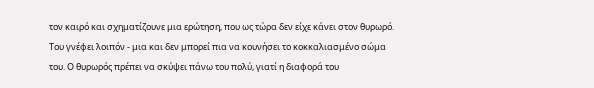τον καιρό και σχηματίζουνε μια ερώτηση, που ως τώρα δεν είχε κάνει στον θυρωρό. Του γνέφει λοιπόν - μια και δεν μπορεί πια να κουνήσει το κοκκαλιασμένο σώμα του. Ο θυρωρός πρέπει να σκύψει πάνω του πολύ, γιατί η διαφορά του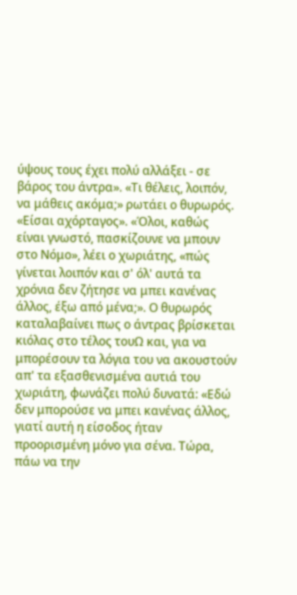ύψους τους έχει πολύ αλλάξει - σε βάρος του άντρα». «Τι θέλεις, λοιπόν, να μάθεις ακόμα;» ρωτάει ο θυρωρός. «Είσαι αχόρταγος». «Όλοι, καθώς είναι γνωστό, πασκίζουνε να μπουν στο Νόμο», λέει ο χωριάτης, «πώς γίνεται λοιπόν και σ' όλ' αυτά τα χρόνια δεν ζήτησε να μπει κανένας άλλος, έξω από μένα;». Ο θυρωρός καταλαβαίνει πως ο άντρας βρίσκεται κιόλας στο τέλος τουΩ και, για να μπορέσουν τα λόγια του να ακουστούν απ' τα εξασθενισμένα αυτιά του χωριάτη, φωνάζει πολύ δυνατά: «Εδώ δεν μπορούσε να μπει κανένας άλλος, γιατί αυτή η είσοδος ήταν προορισμένη μόνο για σένα. Τώρα, πάω να την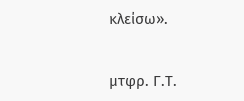κλείσω».

μτφρ. Γ.Τ.